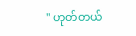" ဟုတ်တယ်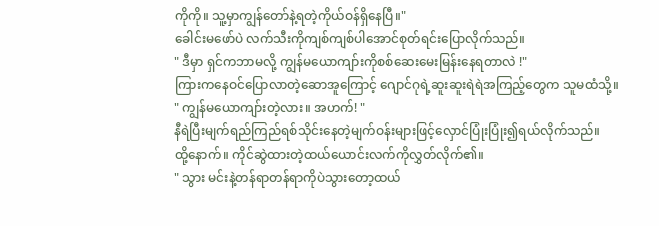ကိုကို။ သူ့မှာကျွန်တော်နဲ့ရတဲ့ကိုယ်ဝန်ရှိနေပြီ။"
ခေါင်းမဖော်ပဲ လက်သီးကိုကျစ်ကျစ်ပါအောင်စုတ်ရင်းပြောလိုက်သည်။
" ဒီမှာ ရှင်ကဘာမလို့ ကျွန်မယောကျာ်းကိုစစ်ဆေးမေးမြန်းနေရတာလဲ !"
ကြားကနေဝင်ပြောလာတဲ့ဆောအူကြောင့် ဂျောင်ဂုရဲ့ဆူးဆူးရဲရဲအကြည့်တွေက သူမထံသို့။
" ကျွန်မယောကျာ်းတဲ့လား။ အဟက်! "
နီရဲပြီးမျက်ရည်ကြည်ရစ်သိုင်းနေတဲ့မျက်ဝန်းများဖြင့်လှောင်ပြုံးပြုံး၍ရယ်လိုက်သည်။
ထို့နောက်။ ကိုင်ဆွဲထားတဲ့ထယ်ယောင်းလက်ကိုလွှတ်လိုက်၏။
" သွား မင်းနဲ့တန်ရာတန်ရာကိုပဲသွားတော့ထယ်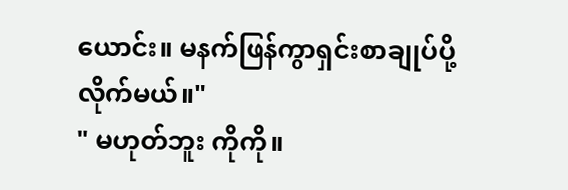ယောင်း။ မနက်ဖြန်ကွာရှင်းစာချုပ်ပို့လိုက်မယ်။"
" မဟုတ်ဘူး ကိုကို။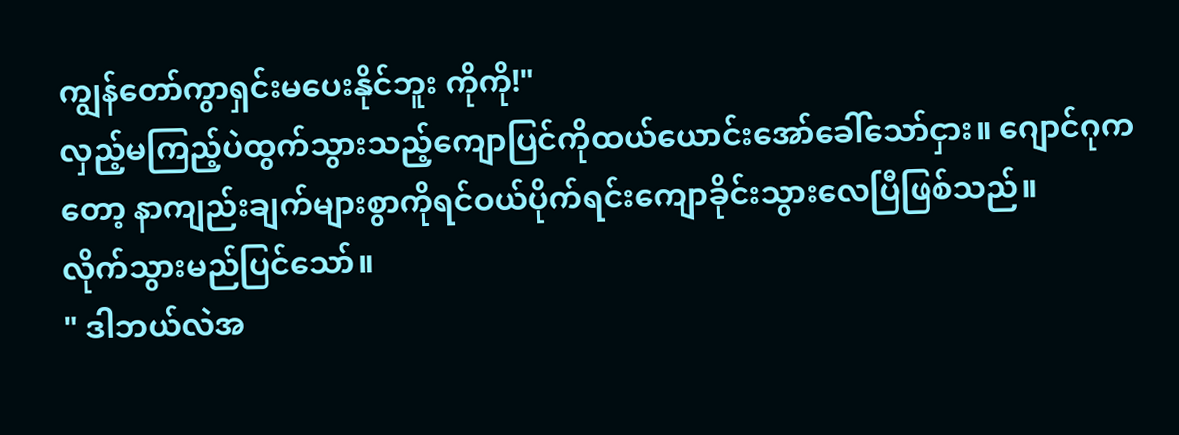ကျွန်တော်ကွာရှင်းမပေးနိုင်ဘူး ကိုကို!"
လှည့်မကြည့်ပဲထွက်သွားသည့်ကျောပြင်ကိုထယ်ယောင်းအော်ခေါ်သော်ငှား။ ဂျောင်ဂုကတော့ နာကျည်းချက်များစွာကိုရင်ဝယ်ပိုက်ရင်းကျောခိုင်းသွားလေပြီဖြစ်သည်။
လိုက်သွားမည်ပြင်သော်။
" ဒါဘယ်လဲအ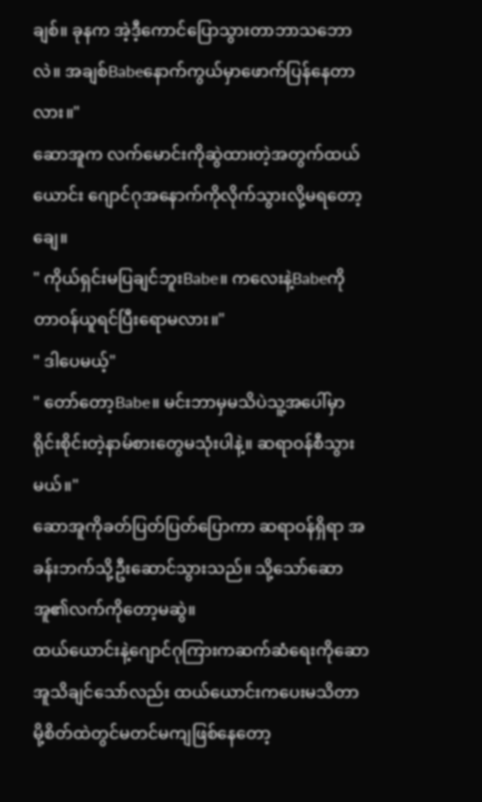ချစ်။ ခုနက အဲ့ဒီ့ကောင်ပြောသွားတာဘာသဘောလဲ။ အချစ်Babeနောက်ကွယ်မှာဖောက်ပြန်နေတာလား။"
ဆောအူက လက်မောင်းကိုဆွဲထားတဲ့အတွက်ထယ်ယောင်း ဂျောင်ဂုအနောက်ကိုလိုက်သွားလို့မရတော့ချေ။
" ကိုယ်ရှင်းမပြချင်ဘူးBabe။ ကလေးနဲ့Babeကိုတာဝန်ယူရင်ပြီးရောမလား။"
" ဒါပေမယ့်"
" တော်တော့Babe။ မင်းဘာမှမသိပဲသူ့အပေါ်မှာ ရိုင်းစိုင်းတဲ့နာမ်စားတွေမသုံးပါနဲ့။ ဆရာဝန်စီသွားမယ်။"
ဆောအူကိုခတ်ပြတ်ပြတ်ပြောကာ ဆရာဝန်ရှိရာ အခန်းဘက်သို့ဦးဆောင်သွားသည်။ သို့သော်ဆောအူ၏လက်ကိုတော့မဆွဲ။
ထယ်ယောင်းနဲ့ဂျောင်ဂုကြားကဆက်ဆံရေးကိုဆောအူသိချင်သော်လည်း ထယ်ယောင်းကပေးမသိတာမို့စိတ်ထဲတွင်မတင်မကျဖြစ်နေတော့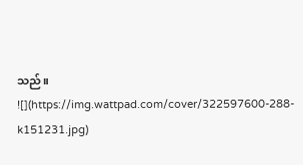သည်။
![](https://img.wattpad.com/cover/322597600-288-k151231.jpg)